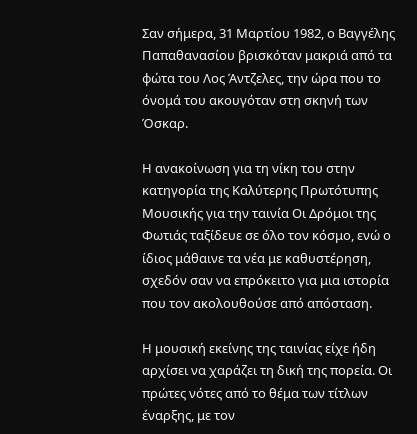Σαν σήμερα, 31 Μαρτίου 1982, ο Βαγγέλης Παπαθανασίου βρισκόταν μακριά από τα φώτα του Λος Άντζελες, την ώρα που το όνομά του ακουγόταν στη σκηνή των Όσκαρ.

Η ανακοίνωση για τη νίκη του στην κατηγορία της Καλύτερης Πρωτότυπης Μουσικής για την ταινία Οι Δρόμοι της Φωτιάς ταξίδευε σε όλο τον κόσμο, ενώ ο ίδιος μάθαινε τα νέα με καθυστέρηση, σχεδόν σαν να επρόκειτο για μια ιστορία που τον ακολουθούσε από απόσταση.

Η μουσική εκείνης της ταινίας είχε ήδη αρχίσει να χαράζει τη δική της πορεία. Οι πρώτες νότες από το θέμα των τίτλων έναρξης, με τον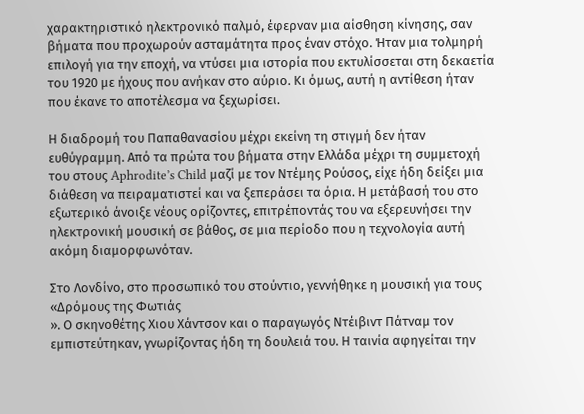χαρακτηριστικό ηλεκτρονικό παλμό, έφερναν μια αίσθηση κίνησης, σαν βήματα που προχωρούν ασταμάτητα προς έναν στόχο. Ήταν μια τολμηρή επιλογή για την εποχή, να ντύσει μια ιστορία που εκτυλίσσεται στη δεκαετία του 1920 με ήχους που ανήκαν στο αύριο. Κι όμως, αυτή η αντίθεση ήταν που έκανε το αποτέλεσμα να ξεχωρίσει.

Η διαδρομή του Παπαθανασίου μέχρι εκείνη τη στιγμή δεν ήταν ευθύγραμμη. Από τα πρώτα του βήματα στην Ελλάδα μέχρι τη συμμετοχή του στους Aphrodite’s Child μαζί με τον Ντέμης Ρούσος, είχε ήδη δείξει μια διάθεση να πειραματιστεί και να ξεπεράσει τα όρια. Η μετάβασή του στο εξωτερικό άνοιξε νέους ορίζοντες, επιτρέποντάς του να εξερευνήσει την ηλεκτρονική μουσική σε βάθος, σε μια περίοδο που η τεχνολογία αυτή ακόμη διαμορφωνόταν.

Στο Λονδίνο, στο προσωπικό του στούντιο, γεννήθηκε η μουσική για τους «Δρόμους της Φωτιάς
». Ο σκηνοθέτης Χιου Χάντσον και ο παραγωγός Ντέιβιντ Πάτναμ τον εμπιστεύτηκαν, γνωρίζοντας ήδη τη δουλειά του. Η ταινία αφηγείται την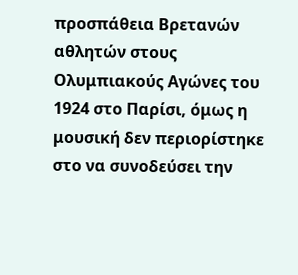προσπάθεια Βρετανών αθλητών στους Ολυμπιακούς Αγώνες του 1924 στο Παρίσι, όμως η μουσική δεν περιορίστηκε στο να συνοδεύσει την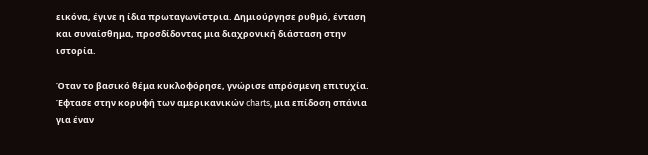εικόνα, έγινε η ίδια πρωταγωνίστρια. Δημιούργησε ρυθμό, ένταση και συναίσθημα, προσδίδοντας μια διαχρονική διάσταση στην ιστορία.

Όταν το βασικό θέμα κυκλοφόρησε, γνώρισε απρόσμενη επιτυχία. Έφτασε στην κορυφή των αμερικανικών charts, μια επίδοση σπάνια για έναν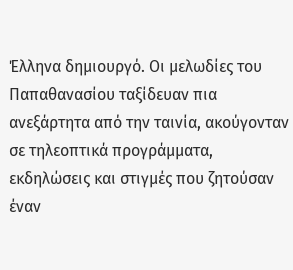Έλληνα δημιουργό. Οι μελωδίες του Παπαθανασίου ταξίδευαν πια ανεξάρτητα από την ταινία, ακούγονταν σε τηλεοπτικά προγράμματα, εκδηλώσεις και στιγμές που ζητούσαν έναν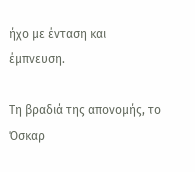ήχο με ένταση και έμπνευση.

Τη βραδιά της απονομής, το Όσκαρ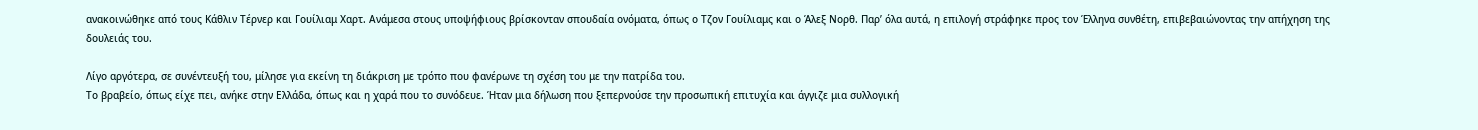ανακοινώθηκε από τους Κάθλιν Τέρνερ και Γουίλιαμ Χαρτ. Ανάμεσα στους υποψήφιους βρίσκονταν σπουδαία ονόματα, όπως ο Τζον Γουίλιαμς και ο Άλεξ Νορθ. Παρ’ όλα αυτά, η επιλογή στράφηκε προς τον Έλληνα συνθέτη, επιβεβαιώνοντας την απήχηση της δουλειάς του.

Λίγο αργότερα, σε συνέντευξή του, μίλησε για εκείνη τη διάκριση με τρόπο που φανέρωνε τη σχέση του με την πατρίδα του.
Το βραβείο, όπως είχε πει, ανήκε στην Ελλάδα, όπως και η χαρά που το συνόδευε. Ήταν μια δήλωση που ξεπερνούσε την προσωπική επιτυχία και άγγιζε μια συλλογική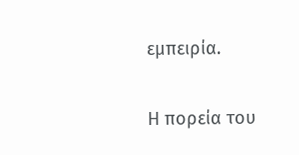εμπειρία.

Η πορεία του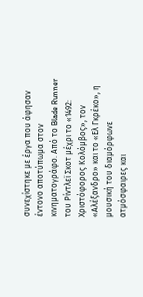συνεχίστηκε με έργα που άφησαν έντονο αποτύπωμα στον κινηματογράφο. Από το Blade Runner του Ρίντλεϊ Σκοτ μέχρι το «1492: Χριστόφορος Κολόμβος», τον «Αλέξανδρο» και το «Ελ Γκρέκο», η μουσική του διαμόρφωνε ατμόσφαιρες και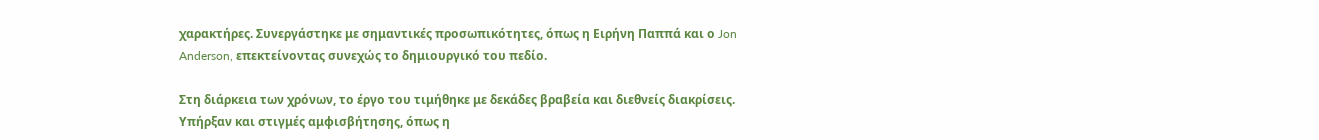χαρακτήρες. Συνεργάστηκε με σημαντικές προσωπικότητες, όπως η Ειρήνη Παππά και ο Jon Anderson, επεκτείνοντας συνεχώς το δημιουργικό του πεδίο.

Στη διάρκεια των χρόνων, το έργο του τιμήθηκε με δεκάδες βραβεία και διεθνείς διακρίσεις. Υπήρξαν και στιγμές αμφισβήτησης, όπως η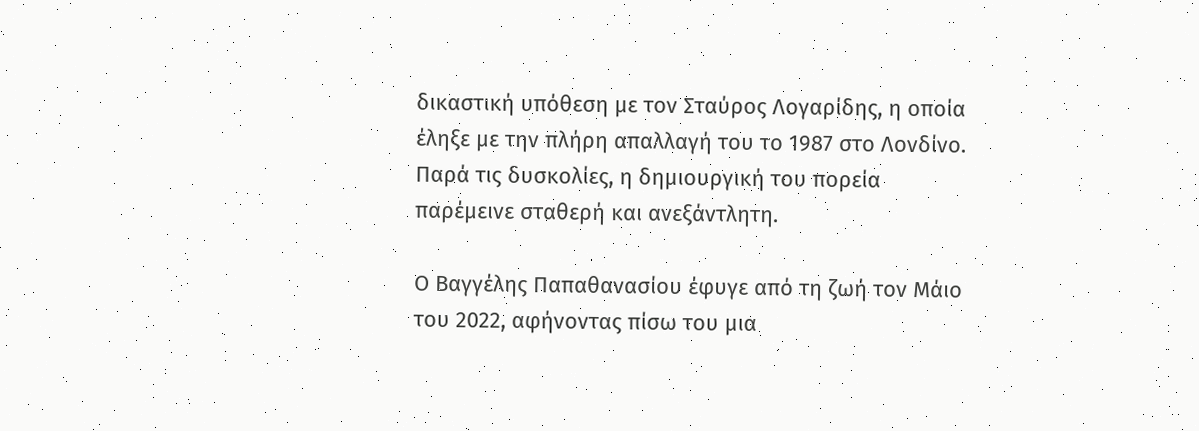δικαστική υπόθεση με τον Σταύρος Λογαρίδης, η οποία έληξε με την πλήρη απαλλαγή του το 1987 στο Λονδίνο. Παρά τις δυσκολίες, η δημιουργική του πορεία παρέμεινε σταθερή και ανεξάντλητη.

Ο Βαγγέλης Παπαθανασίου έφυγε από τη ζωή τον Μάιο του 2022, αφήνοντας πίσω του μια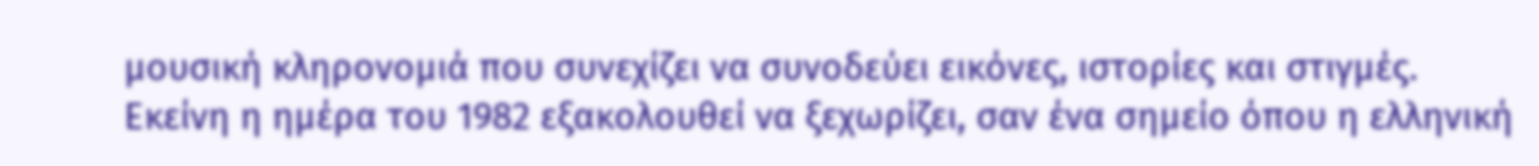μουσική κληρονομιά που συνεχίζει να συνοδεύει εικόνες, ιστορίες και στιγμές. Εκείνη η ημέρα του 1982 εξακολουθεί να ξεχωρίζει, σαν ένα σημείο όπου η ελληνική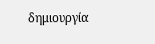δημιουργία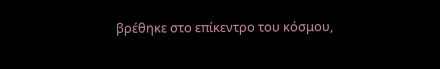βρέθηκε στο επίκεντρο του κόσμου,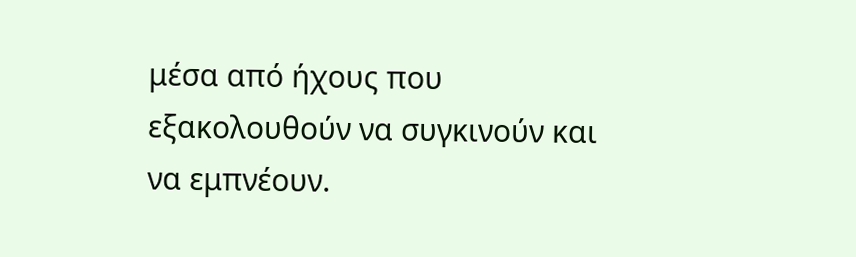μέσα από ήχους που εξακολουθούν να συγκινούν και να εμπνέουν.